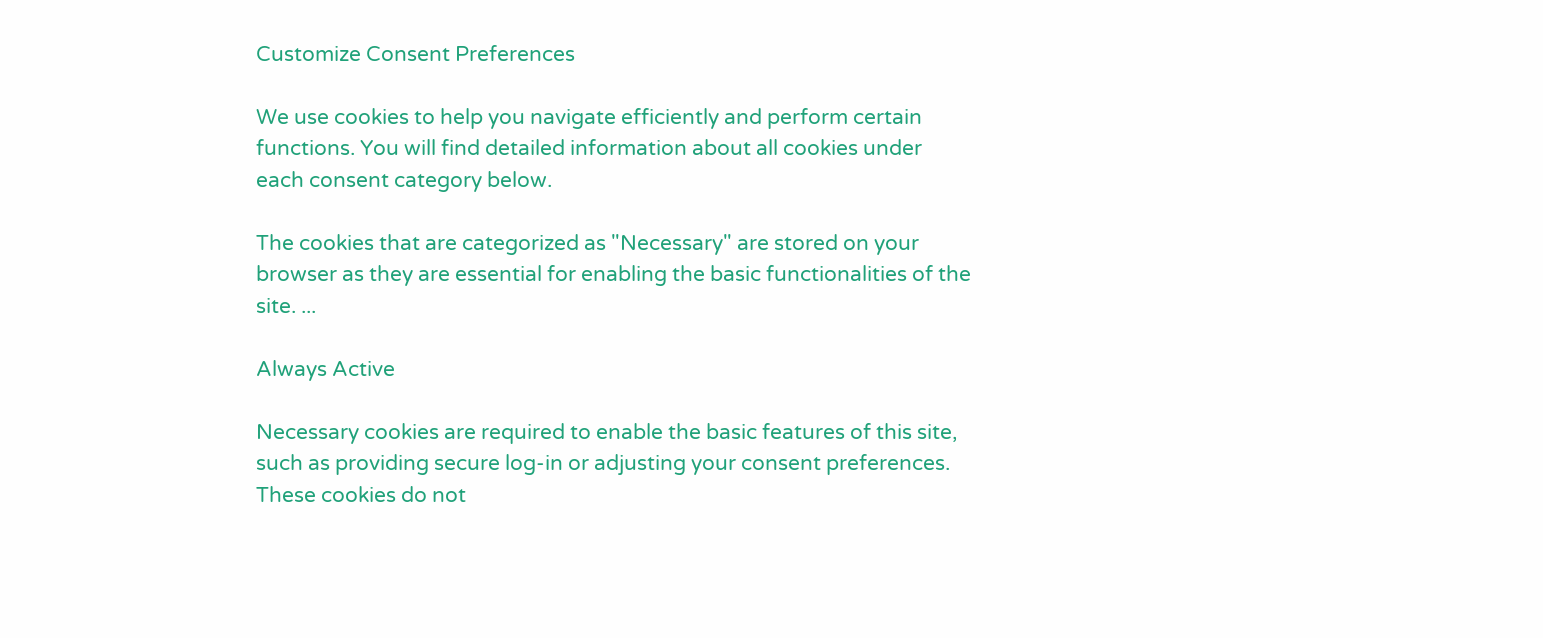Customize Consent Preferences

We use cookies to help you navigate efficiently and perform certain functions. You will find detailed information about all cookies under each consent category below.

The cookies that are categorized as "Necessary" are stored on your browser as they are essential for enabling the basic functionalities of the site. ...

Always Active

Necessary cookies are required to enable the basic features of this site, such as providing secure log-in or adjusting your consent preferences. These cookies do not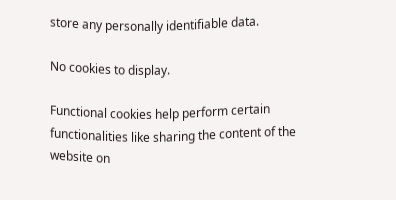store any personally identifiable data.

No cookies to display.

Functional cookies help perform certain functionalities like sharing the content of the website on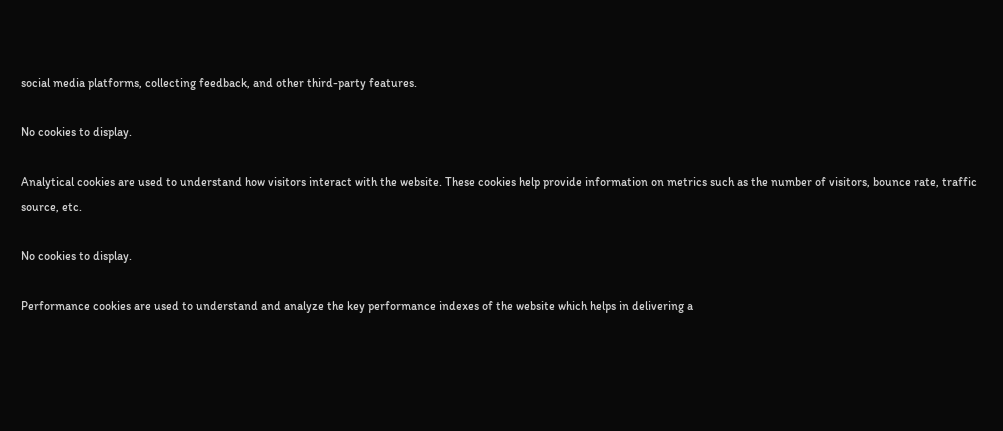social media platforms, collecting feedback, and other third-party features.

No cookies to display.

Analytical cookies are used to understand how visitors interact with the website. These cookies help provide information on metrics such as the number of visitors, bounce rate, traffic source, etc.

No cookies to display.

Performance cookies are used to understand and analyze the key performance indexes of the website which helps in delivering a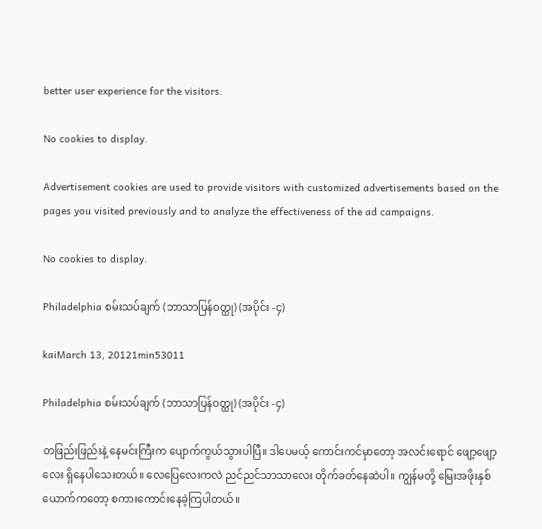better user experience for the visitors.

No cookies to display.

Advertisement cookies are used to provide visitors with customized advertisements based on the pages you visited previously and to analyze the effectiveness of the ad campaigns.

No cookies to display.

Philadelphia စမ်းသပ်ချက် (ဘာသာပြန်ဝတ္ထု) (အပိုင်း -၄)

kaiMarch 13, 20121min53011

Philadelphia စမ်းသပ်ချက် (ဘာသာပြန်ဝတ္ထု) (အပိုင်း -၄)

တဖြည်းဖြည်းနဲ့ နေမင်းကြီးက ပျောက်ကွယ်သွားပါပြီ။ ဒါပေမယ့် ကောင်းကင်မှာတော့ အလင်းရောင် ဖျော့ဖျော့လေး ရှိနေပါသေးတယ်။ လေပြေလေးကလဲ ညင်ညင်သာသာလေး တိုက်ခတ်နေဆဲပါ။ ကျွန်မတို့ မြေးအဖိုးနှစ်ယောက်ကတော့ စကားကောင်းနေခဲ့ကြပါတယ်။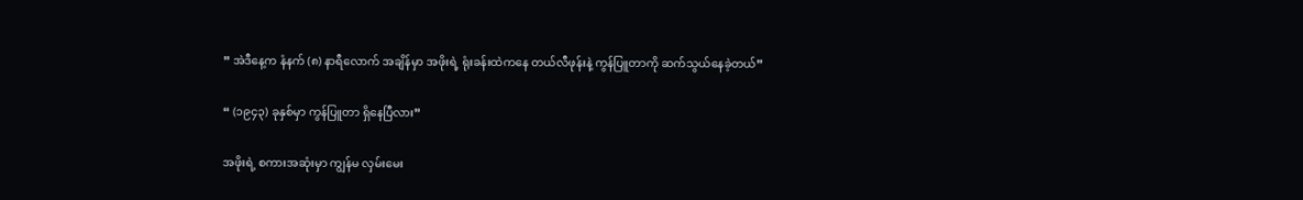” အဲဒီနေ့က နံနက် (၈) နာရီလောက် အချိန်မှာ အဖိုးရဲ့ ရုံးခန်းထဲကနေ တယ်လီဖုန်းနဲ့ ကွန်ပြူတာကို ဆက်သွယ်နေခဲ့တယ်”

“ (၁၉၄၃) ခုနှစ်မှာ ကွန်ပြူတာ ရှိနေပြီလား”

အဖိုးရဲ့ စကားအဆုံးမှာ ကျွန်မ လှမ်းမေး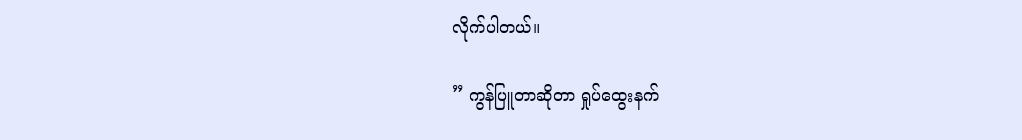လိုက်ပါတယ်။

” ကွန်ပြူတာဆိုတာ ရှုပ်ထွေးနက်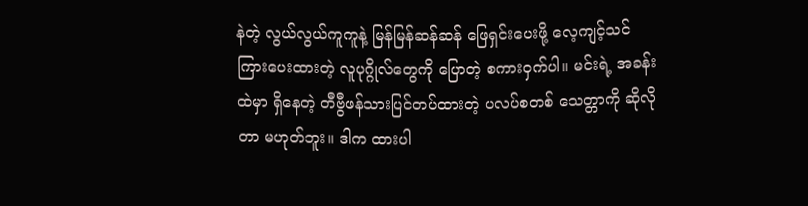နဲတဲ့ လွယ်လွယ်ကူကူနဲ့ မြန်မြန်ဆန်ဆန် ဖြေရှင်းပေးဖို့ လေ့ကျင့်သင်ကြားပေးထားတဲ့ လူပုဂ္ဂိုလ်တွေကို ပြောတဲ့ စကားဝှက်ပါ။ မင်းရဲ့ အခန်းထဲမှာ ရှိနေတဲ့ တီဗွီဖန်သားပြင်တပ်ထားတဲ့ ပလပ်စတစ် သေတ္တာကို ဆိုလိုတာ မဟုတ်ဘူး။ ဒါက ထားပါ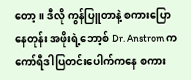တော့။ ဒီလို ကွန်ပြူတာနဲ့ စကားပြောနေတုန်း အဖိုးရဲ့ဘော့စ် Dr. Anstrom က ကော်ရီဒါပြတင်းပေါက်ကနေ စကား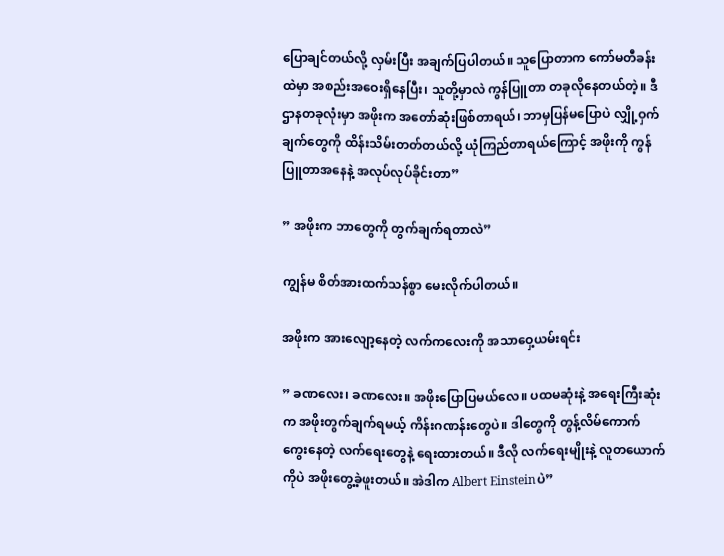ပြောချင်တယ်လို့ လှမ်းပြီး အချက်ပြပါတယ်။ သူပြောတာက ကော်မတီခန်းထဲမှာ အစည်းအဝေးရှိနေပြီး၊ သူတို့မှာလဲ ကွန်ပြူတာ တခုလိုနေတယ်တဲ့။ ဒီဌာနတခုလုံးမှာ အဖိုးက အတော်ဆုံးဖြစ်တာရယ်၊ ဘာမှပြန်မပြောပဲ လျှို့ဝှက်ချက်တွေကို ထိန်းသိမ်းတတ်တယ်လို့ ယုံကြည်တာရယ်ကြောင့် အဖိုးကို ကွန်ပြူတာအနေနဲ့ အလုပ်လုပ်ခိုင်းတာ”

” အဖိုးက ဘာတွေကို တွက်ချက်ရတာလဲ”

ကျွန်မ စိတ်အားထက်သန်စွာ မေးလိုက်ပါတယ်။

အဖိုးက အားလျော့နေတဲ့ လက်ကလေးကို အသာဝှေ့ယမ်းရင်း

” ခဏလေး၊ ခဏလေး။ အဖိုးပြောပြမယ်လေ။ ပထမဆုံးနဲ့ အရေးကြီးဆုံးက အဖိုးတွက်ချက်ရမယ့် ကိန်းဂဏန်းတွေပဲ။ ဒါတွေကို တွန့်လိမ်ကောက်ကွေးနေတဲ့ လက်ရေးတွေနဲ့ ရေးထားတယ်။ ဒီလို လက်ရေးမျိုးနဲ့ လူတယောက်ကိုပဲ အဖိုးတွေ့ခဲ့ဖူးတယ်။ အဲဒါက Albert Einsteinပဲ”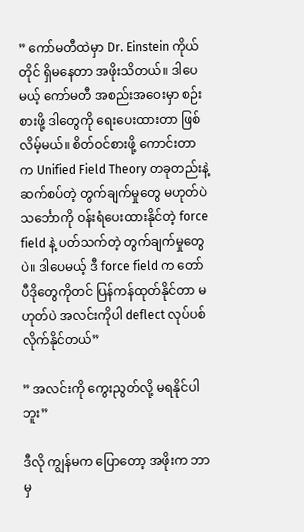” ကော်မတီထဲမှာ Dr. Einstein ကိုယ်တိုင် ရှိမနေတာ အဖိုးသိတယ်။ ဒါပေမယ့် ကော်မတီ အစည်းအဝေးမှာ စဉ်းစားဖို့ ဒါတွေကို ရေးပေးထားတာ ဖြစ်လိမ့်မယ်။ စိတ်ဝင်စားဖို့ ကောင်းတာက Unified Field Theory တခုတည်းနဲ့ ဆက်စပ်တဲ့ တွက်ချက်မှုတွေ မဟုတ်ပဲ သင်္ဘောကို ဝန်းရံပေးထားနိုင်တဲ့ force field နဲ့ ပတ်သက်တဲ့ တွက်ချက်မှုတွေပဲ။ ဒါပေမယ့် ဒီ force field က တော်ပီဒိုတွေကိုတင် ပြန်ကန်ထုတ်နိုင်တာ မဟုတ်ပဲ အလင်းကိုပါ deflect လုပ်ပစ်လိုက်နိုင်တယ်”

” အလင်းကို ကွေးညွတ်လို့ မရနိုင်ပါဘူး”

ဒီလို ကျွန်မက ပြောတော့ အဖိုးက ဘာမှ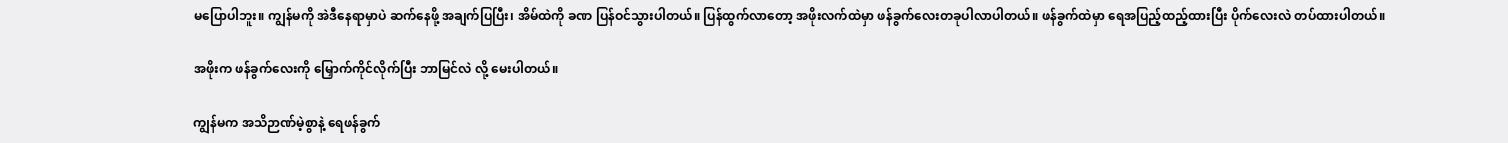မပြောပါဘူး။ ကျွန်မကို အဲဒီနေရာမှာပဲ ဆက်နေဖို့ အချက်ပြပြီး၊ အိမ်ထဲကို ခဏ ပြန်ဝင်သွားပါတယ်။ ပြန်ထွက်လာတော့ အဖိုးလက်ထဲမှာ ဖန်ခွက်လေးတခုပါလာပါတယ်။ ဖန်ခွက်ထဲမှာ ရေအပြည့်ထည့်ထားပြီး ပိုက်လေးလဲ တပ်ထားပါတယ်။

အဖိုးက ဖန်ခွက်လေးကို မြှောက်ကိုင်လိုက်ပြီး ဘာမြင်လဲ လို့ မေးပါတယ်။

ကျွန်မက အသိဉာဏ်မဲ့စွာနဲ့ ရေဖန်ခွက်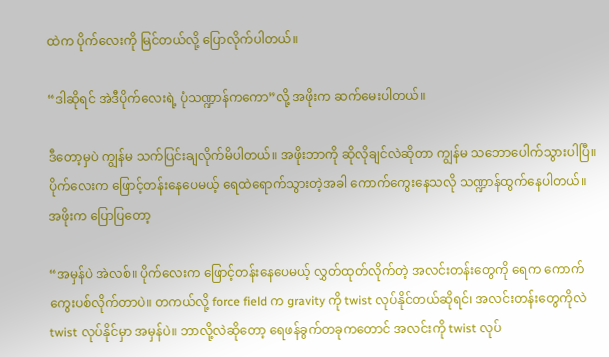ထဲက ပိုက်လေးကို မြင်တယ်လို့ ပြောလိုက်ပါတယ်။

“ဒါဆိုရင် အဲဒီပိုက်လေးရဲ့ ပုံသဏ္ဍာန်ကကော”လို့ အဖိုးက ဆက်မေးပါတယ်။

ဒီတော့မှပဲ ကျွန်မ သက်ပြင်းချလိုက်မိပါတယ်။ အဖိုးဘာကို ဆိုလိုချင်လဲဆိုတာ ကျွန်မ သဘောပေါက်သွားပါပြီ။ ပိုက်လေးက ဖြောင့်တန်းနေပေမယ့် ရေထဲရောက်သွားတဲ့အခါ ကောက်ကွေးနေသလို သဏ္ဍာန်ထွက်နေပါတယ်။ အဖိုးက ပြောပြတော့

“အမှန်ပဲ အဲလစ်။ ပိုက်လေးက ဖြောင့်တန်းနေပေမယ့် လွှတ်ထုတ်လိုက်တဲ့ အလင်းတန်းတွေကို ရေက ကောက်ကွေးပစ်လိုက်တာပဲ။ တကယ်လို့ force field က gravity ကို twist လုပ်နိုင်တယ်ဆိုရင်၊ အလင်းတန်းတွေကိုလဲ twist လုပ်နိုင်မှာ အမှန်ပဲ။ ဘာလို့လဲဆိုတော့ ရေဖန်ခွက်တခုကတောင် အလင်းကို twist လုပ်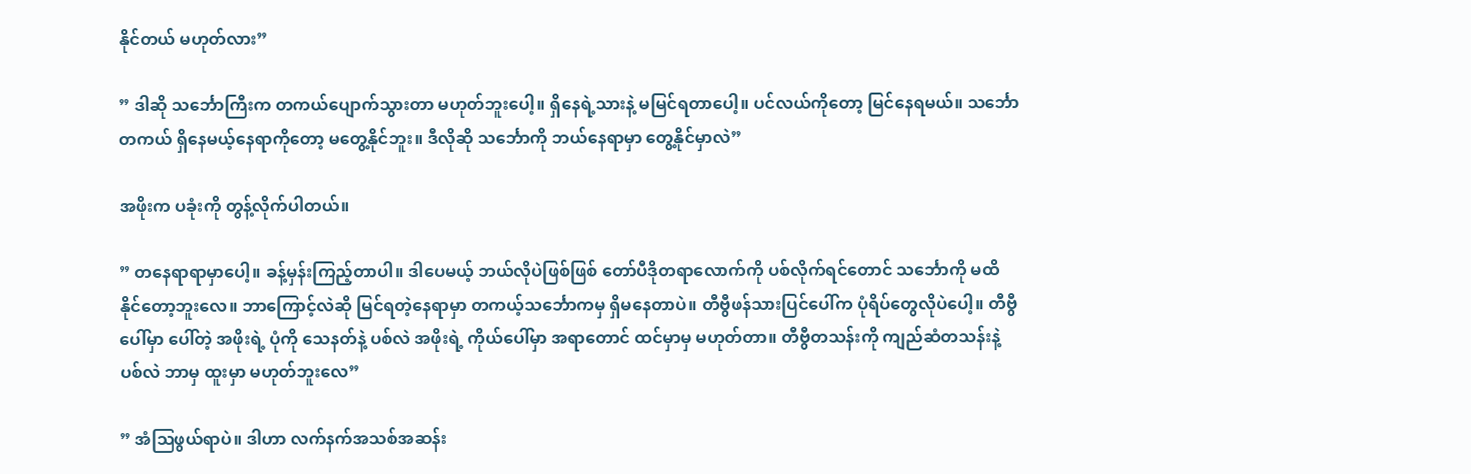နိုင်တယ် မဟုတ်လား”

” ဒါဆို သင်္ဘောကြီးက တကယ်ပျောက်သွားတာ မဟုတ်ဘူးပေါ့။ ရှိနေရဲ့သားနဲ့ မမြင်ရတာပေါ့။ ပင်လယ်ကိုတော့ မြင်နေရမယ်။ သင်္ဘောတကယ် ရှိနေမယ့်နေရာကိုတော့ မတွေ့နိုင်ဘူး။ ဒီလိုဆို သင်္ဘောကို ဘယ်နေရာမှာ တွေ့နိုင်မှာလဲ”

အဖိုးက ပခုံးကို တွန့်လိုက်ပါတယ်။

” တနေရာရာမှာပေါ့။ ခန့်မှန်းကြည့်တာပါ။ ဒါပေမယ့် ဘယ်လိုပဲဖြစ်ဖြစ် တော်ပီဒိုတရာလောက်ကို ပစ်လိုက်ရင်တောင် သင်္ဘောကို မထိနိုင်တော့ဘူးလေ။ ဘာကြောင့်လဲဆို မြင်ရတဲ့နေရာမှာ တကယ့်သင်္ဘောကမှ ရှိမနေတာပဲ။ တီဗွီဖန်သားပြင်ပေါ်က ပုံရိပ်တွေလိုပဲပေါ့။ တီဗွီပေါ်မှာ ပေါ်တဲ့ အဖိုးရဲ့ ပုံကို သေနတ်နဲ့ ပစ်လဲ အဖိုးရဲ့ ကိုယ်ပေါ်မှာ အရာတောင် ထင်မှာမှ မဟုတ်တာ။ တီဗွီတသန်းကို ကျည်ဆံတသန်းနဲ့ ပစ်လဲ ဘာမှ ထူးမှာ မဟုတ်ဘူးလေ”

” အံဩဖွယ်ရာပဲ။ ဒါဟာ လက်နက်အသစ်အဆန်း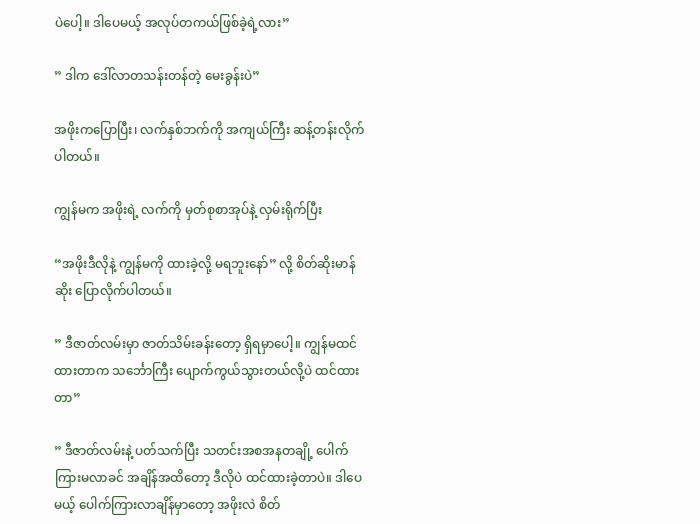ပဲပေါ့။ ဒါပေမယ့် အလုပ်တကယ်ဖြစ်ခဲ့ရဲ့လား”

” ဒါက ဒေါ်လာတသန်းတန်တဲ့ မေးခွန်းပဲ”

အဖိုးကပြောပြီး၊ လက်နှစ်ဘက်ကို အကျယ်ကြီး ဆန့်တန်းလိုက်ပါတယ်။

ကျွန်မက အဖိုးရဲ့ လက်ကို မှတ်စုစာအုပ်နဲ့ လှမ်းရိုက်ပြီး

“အဖိုးဒီလိုနဲ့ ကျွန်မကို ထားခဲ့လို့ မရဘူးနော်” လို့ စိတ်ဆိုးမာန်ဆိုး ပြောလိုက်ပါတယ်။

” ဒီဇာတ်လမ်းမှာ ဇာတ်သိမ်းခန်းတော့ ရှိရမှာပေါ့။ ကျွန်မထင်ထားတာက သင်္ဘောကြီး ပျောက်ကွယ်သွားတယ်လို့ပဲ ထင်ထားတာ”

” ဒီဇာတ်လမ်းနဲ့ ပတ်သက်ပြီး သတင်းအစအနတချို့ ပေါက်ကြားမလာခင် အချိန်အထိတော့ ဒီလိုပဲ ထင်ထားခဲ့တာပဲ။ ဒါပေမယ့် ပေါက်ကြားလာချိန်မှာတော့ အဖိုးလဲ စိတ်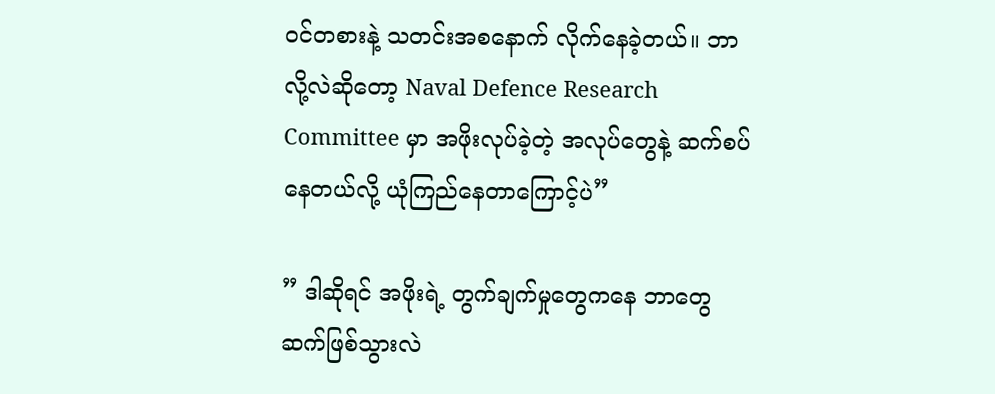ဝင်တစားနဲ့ သတင်းအစနောက် လိုက်နေခဲ့တယ်။ ဘာလို့လဲဆိုတော့ Naval Defence Research Committee မှာ အဖိုးလုပ်ခဲ့တဲ့ အလုပ်တွေနဲ့ ဆက်စပ်နေတယ်လို့ ယုံကြည်နေတာကြောင့်ပဲ”

” ဒါဆိုရင် အဖိုးရဲ့ တွက်ချက်မှုတွေကနေ ဘာတွေ ဆက်ဖြစ်သွားလဲ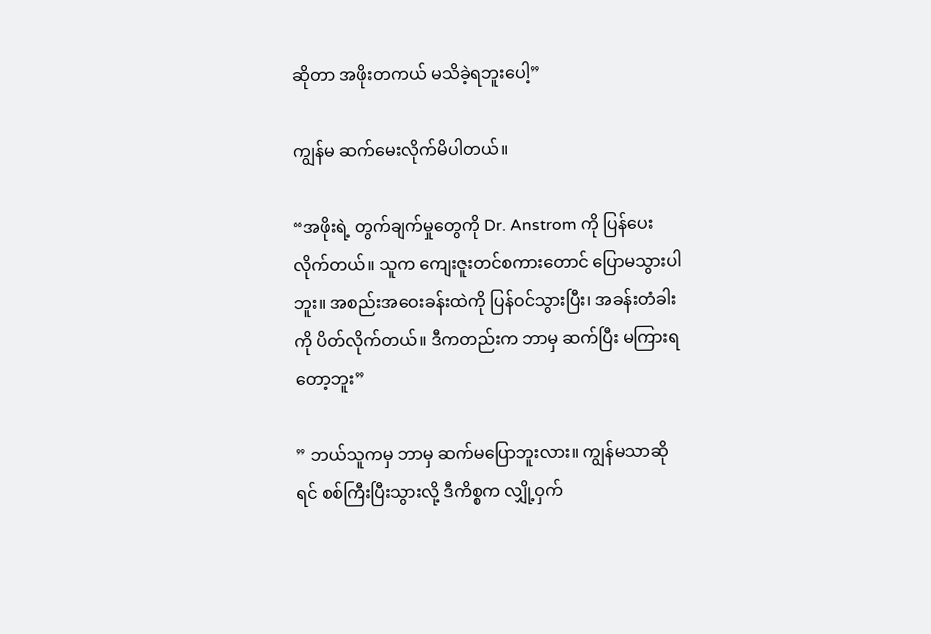ဆိုတာ အဖိုးတကယ် မသိခဲ့ရဘူးပေါ့”

ကျွန်မ ဆက်မေးလိုက်မိပါတယ်။

“အဖိုးရဲ့ တွက်ချက်မှုတွေကို Dr. Anstrom ကို ပြန်ပေးလိုက်တယ်။ သူက ကျေးဇူးတင်စကားတောင် ပြောမသွားပါဘူး။ အစည်းအဝေးခန်းထဲကို ပြန်ဝင်သွားပြီး၊ အခန်းတံခါးကို ပိတ်လိုက်တယ်။ ဒီကတည်းက ဘာမှ ဆက်ပြီး မကြားရတော့ဘူး”

” ဘယ်သူကမှ ဘာမှ ဆက်မပြောဘူးလား။ ကျွန်မသာဆိုရင် စစ်ကြီးပြီးသွားလို့ ဒီကိစ္စက လျှို့ဝှက်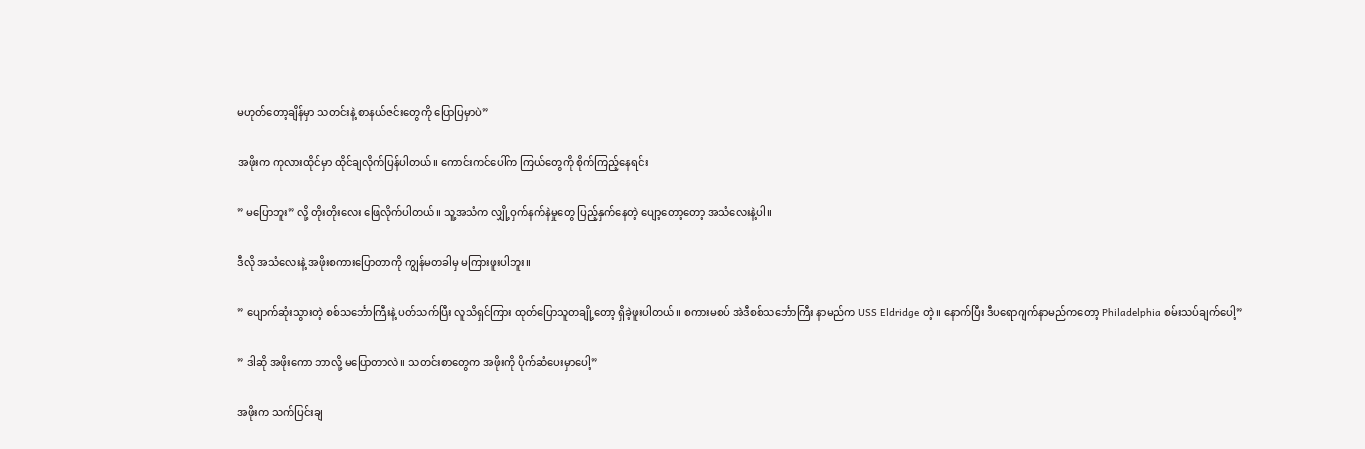မဟုတ်တော့ချိန်မှာ သတင်းနဲ့ စာနယ်ဇင်းတွေကို ပြောပြမှာပဲ”

အဖိုးက ကုလားထိုင်မှာ ထိုင်ချလိုက်ပြန်ပါတယ်။ ကောင်းကင်ပေါ်က ကြယ်တွေကို စိုက်ကြည့်နေရင်း

” မပြောဘူး” လို့ တိုးတိုးလေး ဖြေလိုက်ပါတယ်။ သူ့အသံက လျှို့ဝှက်နက်နဲမှုတွေ ပြည့်နှက်နေတဲ့ ပျော့တော့တော့ အသံလေးနဲ့ပါ။

ဒီလို အသံလေးနဲ့ အဖိုးစကားပြောတာကို ကျွန်မတခါမှ မကြားဖူးပါဘူး။

” ပျောက်ဆုံးသွားတဲ့ စစ်သင်္ဘောကြီးနဲ့ ပတ်သက်ပြီး လူသိရှင်ကြား ထုတ်ပြောသူတချို့တော့ ရှိခဲ့ဖူးပါတယ်။ စကားမစပ် အဲဒီစစ်သင်္ဘောကြီး နာမည်က USS Eldridge တဲ့။ နောက်ပြီး ဒီပရောဂျက်နာမည်ကတော့ Philadelphia စမ်းသပ်ချက်ပေါ့”

” ဒါဆို အဖိုးကော ဘာလို့ မပြောတာလဲ။ သတင်းစာတွေက အဖိုးကို ပိုက်ဆံပေးမှာပေါ့”

အဖိုးက သက်ပြင်းချ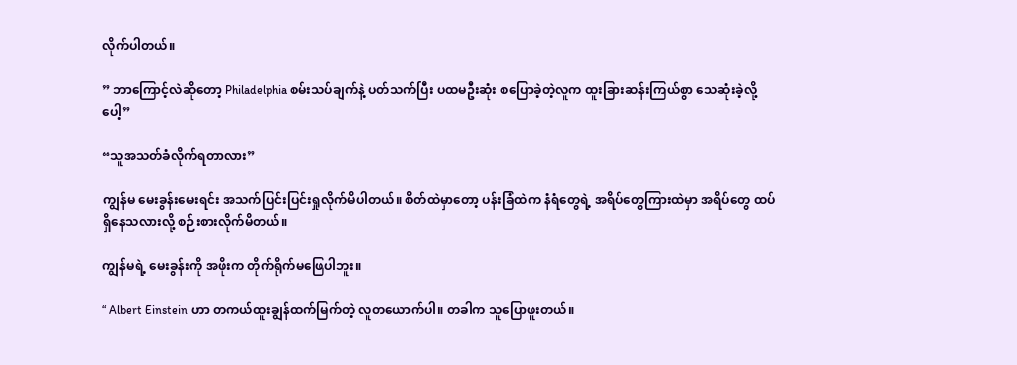လိုက်ပါတယ်။

” ဘာကြောင့်လဲဆိုတော့ Philadelphia စမ်းသပ်ချက်နဲ့ ပတ်သက်ပြီး ပထမဦးဆုံး စပြောခဲ့တဲ့လူက ထူးခြားဆန်းကြယ်စွာ သေဆုံးခဲ့လို့ပေါ့”

“သူအသတ်ခံလိုက်ရတာလား”

ကျွန်မ မေးခွန်းမေးရင်း အသက်ပြင်းပြင်းရှုလိုက်မိပါတယ်။ စိတ်ထဲမှာတော့ ပန်းခြံထဲက နံရံတွေရဲ့ အရိပ်တွေကြားထဲမှာ အရိပ်တွေ ထပ်ရှိနေသလားလို့ စဉ်းစားလိုက်မိတယ်။

ကျွန်မရဲ့ မေးခွန်းကို အဖိုးက တိုက်ရိုက်မဖြေပါဘူး။

“ Albert Einstein ဟာ တကယ်ထူးချွန်ထက်မြက်တဲ့ လူတယောက်ပါ။ တခါက သူပြောဖူးတယ်။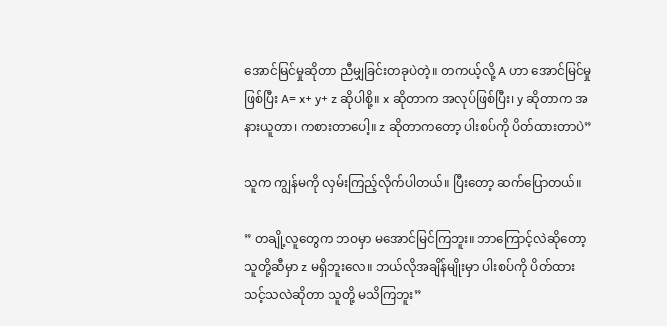အောင်မြင်မှုဆိုတာ ညီမျှခြင်းတခုပဲတဲ့။ တကယ့်လို့ A ဟာ အောင်မြင်မှုဖြစ်ပြီး A= x+ y+ z ဆိုပါစို့။ x ဆိုတာက အလုပ်ဖြစ်ပြီး၊ y ဆိုတာက အနားယူတာ၊ ကစားတာပေါ့။ z ဆိုတာကတော့ ပါးစပ်ကို ပိတ်ထားတာပဲ”

သူက ကျွန်မကို လှမ်းကြည့်လိုက်ပါတယ်။ ပြီးတော့ ဆက်ပြောတယ်။

” တချို့လူတွေက ဘဝမှာ မအောင်မြင်ကြဘူး။ ဘာကြောင့်လဲဆိုတော့ သူတို့ဆီမှာ z မရှိဘူးလေ။ ဘယ်လိုအချိန်မျိုးမှာ ပါးစပ်ကို ပိတ်ထားသင့်သလဲဆိုတာ သူတို့ မသိကြဘူး”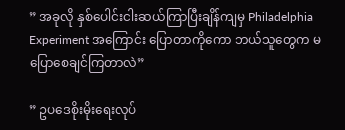” အခုလို နှစ်ပေါင်းငါးဆယ်ကြာပြီးချိန်ကျမှ Philadelphia Experiment အကြောင်း ပြောတာကိုကော ဘယ်သူတွေက မပြောစေချင်ကြတာလဲ”

” ဥပဒေစိုးမိုးရေးလုပ်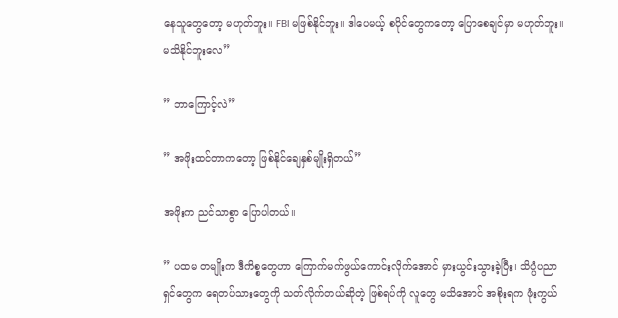နေသူတွေတော့ မဟုတ်ဘူး။ FBI မဖြစ်နိုင်ဘူး။ ဒါပေမယ့် စပိုင်တွေကတော့ ပြောစေချင်မှာ မဟုတ်ဘူး။ မသိနိုင်ဘူးလေ”

” ဘာကြောင့်လဲ”

” အဖိုးထင်တာကတော့ ဖြစ်နိုင်ချေနှစ်မျိုးရှိတယ်”

အဖိုးက ညင်သာစွာ ပြောပါတယ်။

” ပထမ တမျိုးက ဒီကိစ္စတွေဟာ ကြောက်မက်ဖွယ်ကောင်းလိုက်အောင် မှားယွင်းသွားခဲ့ပြီး၊ သိပ္ပံပညာရှင်တွေက ရေတပ်သားတွေကို သတ်လိုက်တယ်ဆိုတဲ့ ဖြစ်ရပ်ကို လူတွေ မသိအောင် အစိုးရက ဖုံးကွယ်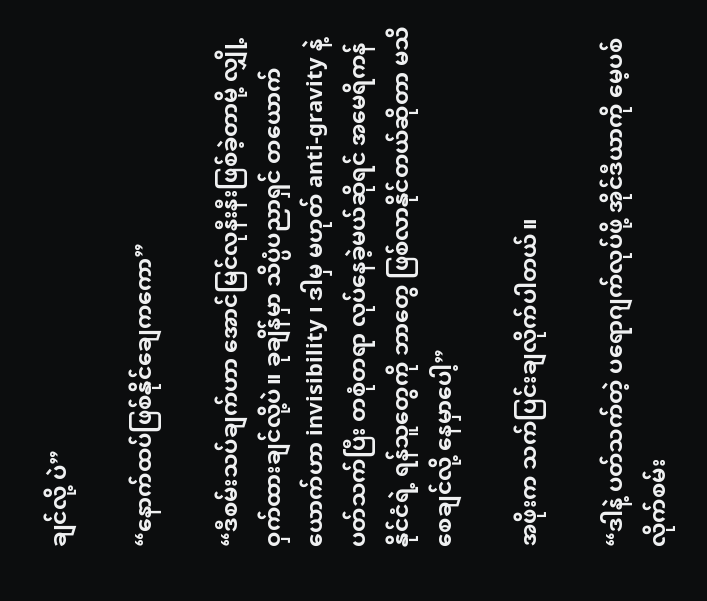ချင်လို့ ပဲ”

“နောက်ထပ်ဖြစ်နိုင်ချေကကော”

“ဒီစမ်းသပ်ချက်ဟာ အောင်မြင်လုနီးနီးဖြစ်ခဲ့တာမို့ လျှို့ဝှက်ထားချင်လို့ပဲ။ ခုချိန်မှာ သိပ္ပံပညာရှင် တယောက်ယောက်ဟာ invisibility ၊ ဒါမှ မဟုတ် anti-gravity နဲ့ ပတ်သက်ပြီး တစုံတရာ လုပ်နေခဲ့မယ်ဆိုရင် အမေရိကန်နိုင်ငံရဲ့ ရန်သူတွေကို ဘာတွေ ဖြစ်လာနိုင်တယ်ဆိုတာ မသိစေချင်လို့ နေမှာပေါ့”

အဖိုးက သက်ပြင်းချလိုက်ပါတယ်။

“ဒါနဲ့ ပတ်သက်တဲ့ ပရောဂျက်လုပ်ဖို့ အိုင်ဒီယာကို မေ့ပစ်လိုက်စမ်း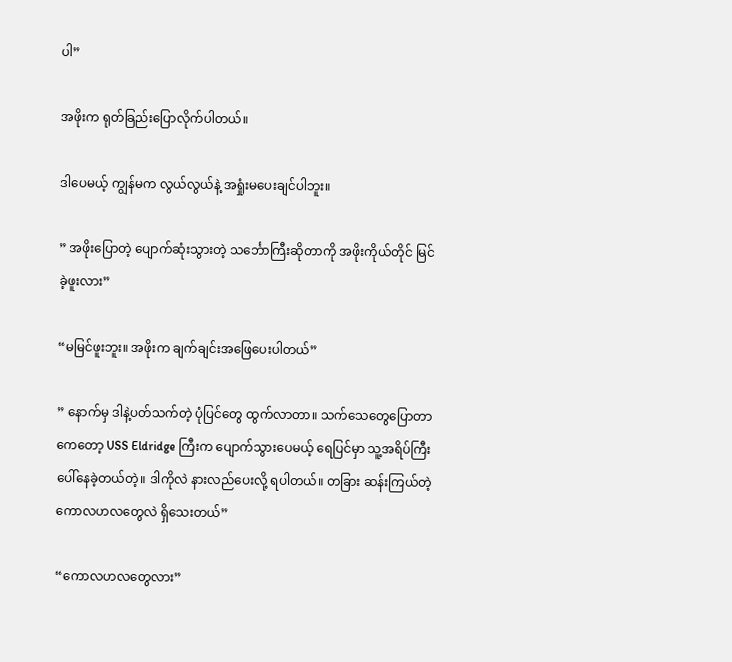ပါ”

အဖိုးက ရုတ်ခြည်းပြောလိုက်ပါတယ်။

ဒါပေမယ့် ကျွန်မက လွယ်လွယ်နဲ့ အရှုံးမပေးချင်ပါဘူး။

” အဖိုးပြောတဲ့ ပျောက်ဆုံးသွားတဲ့ သင်္ဘောကြီးဆိုတာကို အဖိုးကိုယ်တိုင် မြင်ခဲ့ဖူးလား”

“မမြင်ဖူးဘူး။ အဖိုးက ချက်ချင်းအဖြေပေးပါတယ်”

” နောက်မှ ဒါနဲ့ပတ်သက်တဲ့ ပုံပြင်တွေ ထွက်လာတာ။ သက်သေတွေပြောတာကေတော့ USS Eldridge ကြီးက ပျောက်သွားပေမယ့် ရေပြင်မှာ သူ့အရိပ်ကြီးပေါ်နေခဲ့တယ်တဲ့။ ဒါကိုလဲ နားလည်ပေးလို့ ရပါတယ်။ တခြား ဆန်းကြယ်တဲ့ ကောလဟလတွေလဲ ရှိသေးတယ်”

“ကောလဟလတွေလား”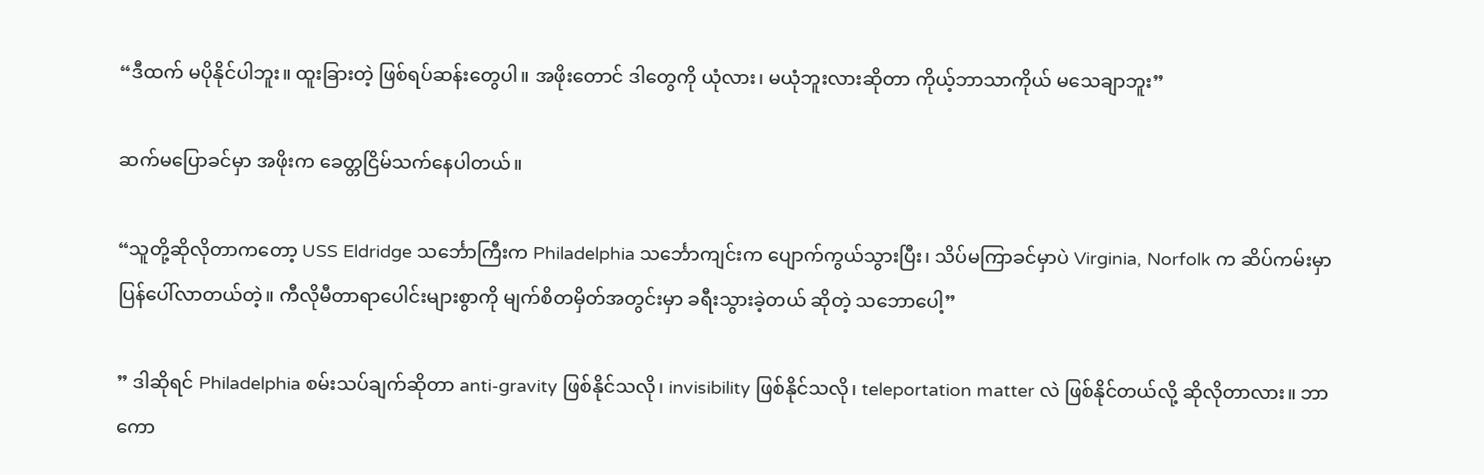“ဒီထက် မပိုနိုင်ပါဘူး။ ထူးခြားတဲ့ ဖြစ်ရပ်ဆန်းတွေပါ။ အဖိုးတောင် ဒါတွေကို ယုံလား၊ မယုံဘူးလားဆိုတာ ကိုယ့်ဘာသာကိုယ် မသေချာဘူး”

ဆက်မပြောခင်မှာ အဖိုးက ခေတ္တငြိမ်သက်နေပါတယ်။

“သူတို့ဆိုလိုတာကတော့ USS Eldridge သင်္ဘောကြီးက Philadelphia သင်္ဘောကျင်းက ပျောက်ကွယ်သွားပြီး၊ သိပ်မကြာခင်မှာပဲ Virginia, Norfolk က ဆိပ်ကမ်းမှာ ပြန်ပေါ်လာတယ်တဲ့။ ကီလိုမီတာရာပေါင်းများစွာကို မျက်စိတမှိတ်အတွင်းမှာ ခရီးသွားခဲ့တယ် ဆိုတဲ့ သဘောပေါ့”

” ဒါဆိုရင် Philadelphia စမ်းသပ်ချက်ဆိုတာ anti-gravity ဖြစ်နိုင်သလို၊ invisibility ဖြစ်နိုင်သလို၊ teleportation matter လဲ ဖြစ်နိုင်တယ်လို့ ဆိုလိုတာလား။ ဘာကော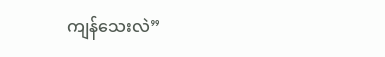ကျန်သေးလဲ”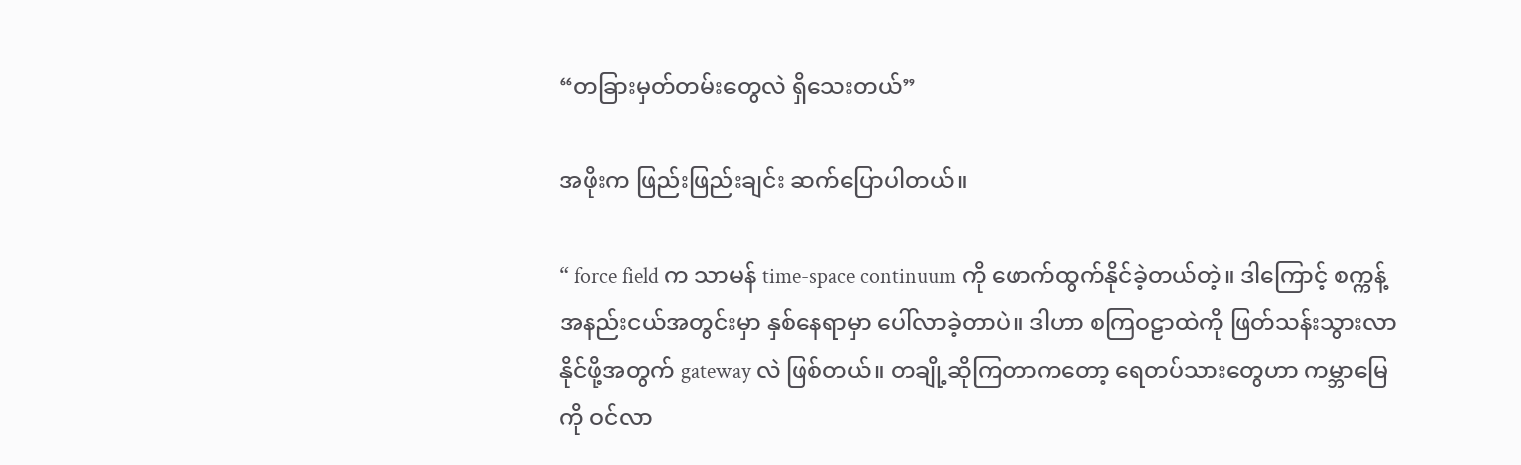“တခြားမှတ်တမ်းတွေလဲ ရှိသေးတယ်”

အဖိုးက ဖြည်းဖြည်းချင်း ဆက်ပြောပါတယ်။

“ force field က သာမန် time-space continuum ကို ဖောက်ထွက်နိုင်ခဲ့တယ်တဲ့။ ဒါကြောင့် စက္ကန့်အနည်းငယ်အတွင်းမှာ နှစ်နေရာမှာ ပေါ်လာခဲ့တာပဲ။ ဒါဟာ စကြဝဠာထဲကို ဖြတ်သန်းသွားလာ နိုင်ဖို့အတွက် gateway လဲ ဖြစ်တယ်။ တချို့ဆိုကြတာကတော့ ရေတပ်သားတွေဟာ ကမ္ဘာမြေကို ဝင်လာ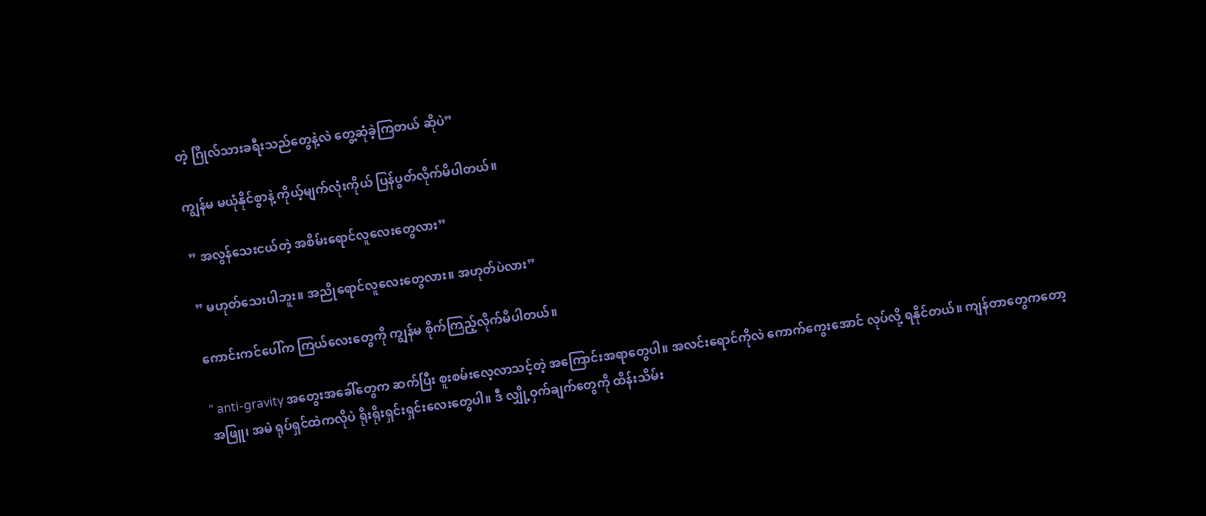တဲ့ ဂြိုလ်သားခရီးသည်တွေနဲ့လဲ တွေ့ဆုံခဲ့ကြတယ် ဆိုပဲ”

ကျွန်မ မယုံနိုင်စွာနဲ့ ကိုယ့်မျက်လုံးကိုယ် ပြန်ပွတ်လိုက်မိပါတယ်။

” အလွန်သေးငယ်တဲ့ အစိမ်းရောင်လူလေးတွေလား”

” မဟုတ်သေးပါဘူး။ အညိုရောင်လူလေးတွေလား။ အဟုတ်ပဲလား”

ကောင်းကင်ပေါ်က ကြယ်လေးတွေကို ကျွန်မ စိုက်ကြည့်လိုက်မိပါတယ်။

“ anti-gravity အတွေးအခေါ်တွေက ဆက်ပြီး စူးစမ်းလေ့လာသင့်တဲ့ အကြောင်းအရာတွေပါ။ အလင်းရောင်ကိုလဲ ကောက်ကွေးအောင် လုပ်လို့ ရနိုင်တယ်။ ကျန်တာတွေကတော့ အဖြူ၊ အမဲ ရုပ်ရှင်ထဲကလိုပဲ ရိုးရိုးရှင်းရှင်းလေးတွေပါ။ ဒီ လျှို့ဝှက်ချက်တွေကို ထိန်းသိမ်း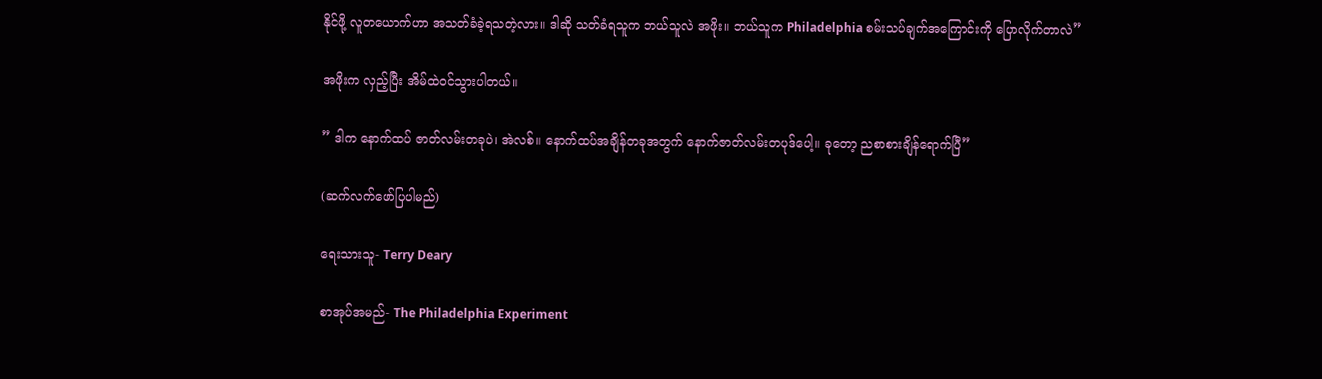နိုင်ဖို့ လူတယောက်ဟာ အသတ်ခံခဲ့ရသတဲ့လား။ ဒါဆို သတ်ခံရသူက ဘယ်သူလဲ အဖိုး။ ဘယ်သူက Philadelphia စမ်းသပ်ချက်အကြောင်းကို ပြောလိုက်တာလဲ”

အဖိုးက လှည့်ပြီး အိမ်ထဲဝင်သွားပါတယ်။

” ဒါက နောက်ထပ် ဇာတ်လမ်းတခုပဲ၊ အဲလစ်။ နောက်ထပ်အချိန်တခုအတွက် နောက်ဇာတ်လမ်းတပုဒ်ပေါ့။ ခုတော့ ညစာစားချိန်ရောက်ပြီ”

(ဆက်လက်ဖော်ပြပါမည်)

ရေးသားသူ- Terry Deary

စာအုပ်အမည်- The Philadelphia Experiment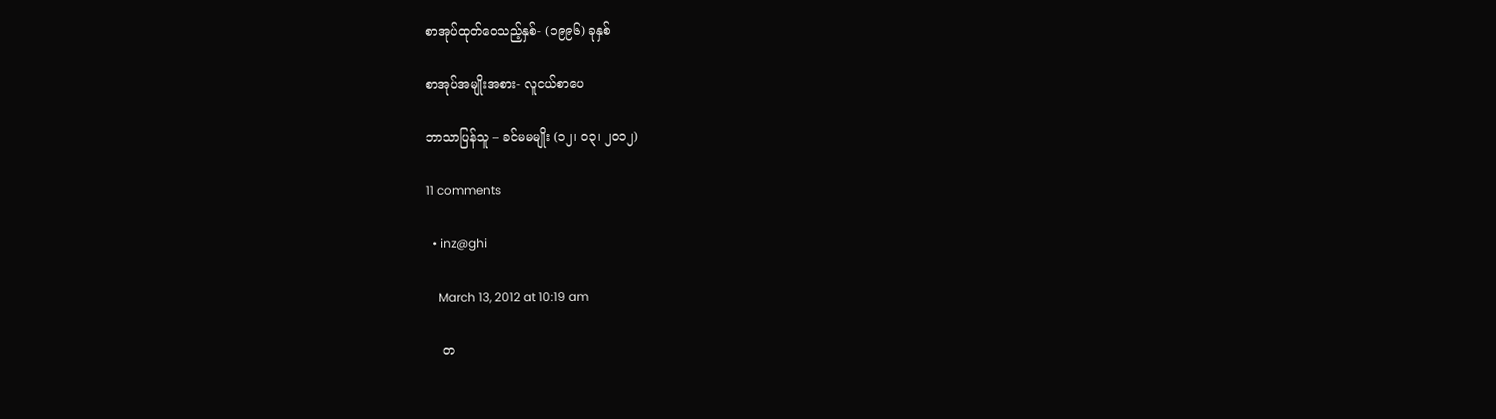စာအုပ်ထုတ်ဝေသည့်နှစ်- (၁၉၉၆) ခုနှစ်

စာအုပ်အမျိုးအစား- လူငယ်စာပေ

ဘာသာပြန်သူ – ခင်မမမျိုး (၁၂၊ ဝ၃၊ ၂၀၁၂)

11 comments

  • inz@ghi

    March 13, 2012 at 10:19 am

    တ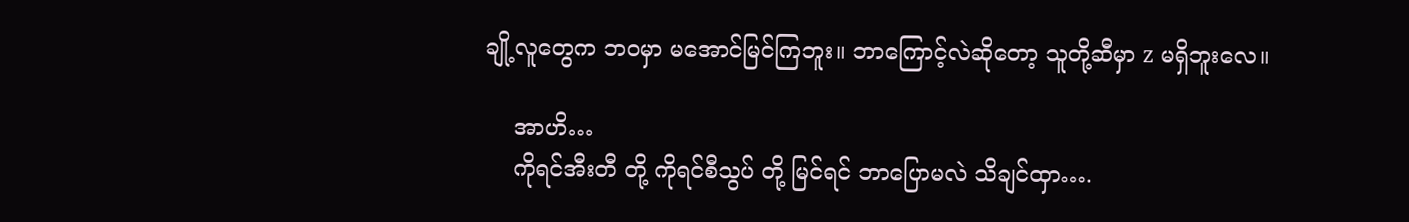ချို့လူတွေက ဘဝမှာ မအောင်မြင်ကြဘူး။ ဘာကြောင့်လဲဆိုတော့ သူတို့ဆီမှာ z မရှိဘူးလေ။

    အာဟိ…
    ကိုရင်အီးတီ တို့ ကိုရင်စီသွပ် တို့ မြင်ရင် ဘာပြောမလဲ သိချင်ထှာ….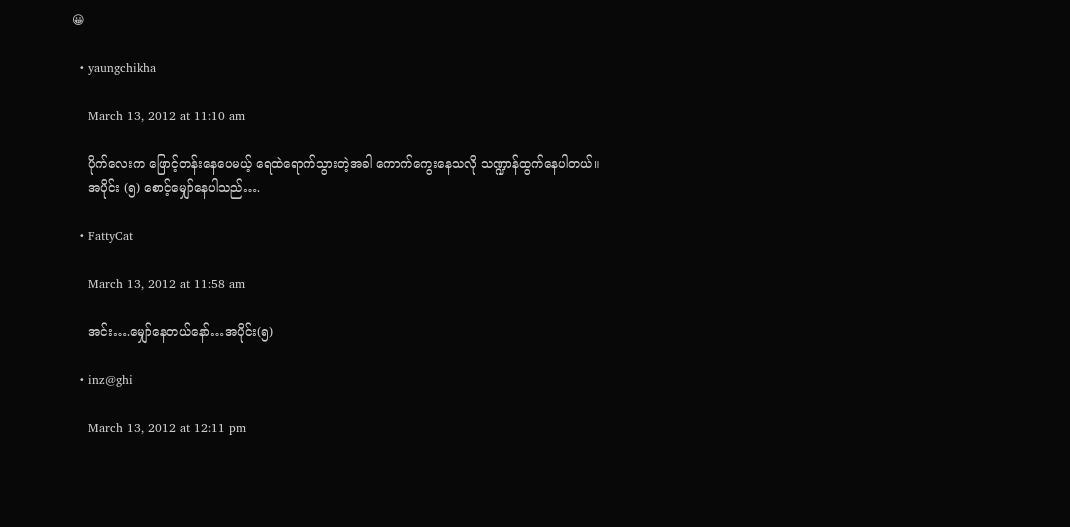😀

  • yaungchikha

    March 13, 2012 at 11:10 am

    ပိုက်လေးက ဖြောင့်တန်းနေပေမယ့် ရေထဲရောက်သွားတဲ့အခါ ကောက်ကွေးနေသလို သဏ္ဍာန်ထွက်နေပါတယ်။
    အပိုင်း (၅) စောင့်မျှော်နေပါသည်….

  • FattyCat

    March 13, 2012 at 11:58 am

    အင်း….မျှော်နေတယ်နော်…အပိုင်း(၅)

  • inz@ghi

    March 13, 2012 at 12:11 pm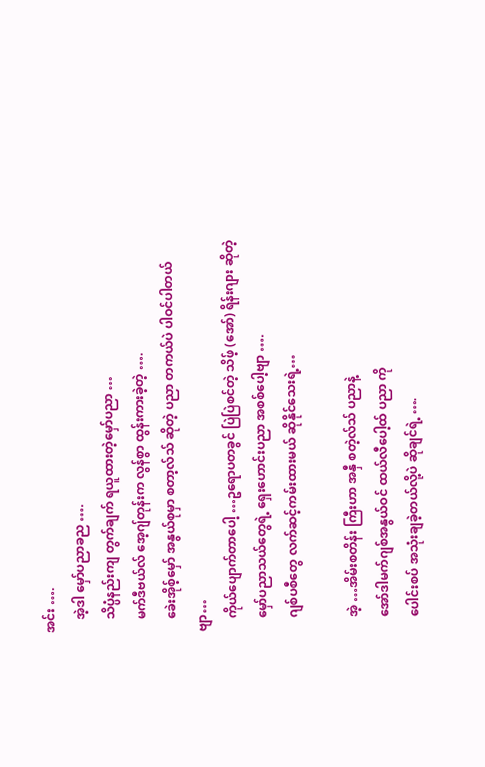အင်း ….
    အဲ့ဒါ မှော်ပညာခည ….
    သိပ္ပံနည်းကျ တွက်ချက် ရယူထားတဲ့မှော်ပညာ …
    မက်ဒီဗယ်လ် အေ့ဂျ်တုန်းက လွန်စွာ ထွန်းကားခဲ့တဲ့ ….
    ခေဲးအိုစ့်မှော် အနွယ်စုမှာ စတာ့လ်သ် ဆိုတဲ့ ပညာ တကယ်ပဲ ပါဝင်ပါတယ်ဗျာ…
    ကိုယ်ပျောက်တာပေါ့ …ဥရောပတခွင် ပြဲပြဲစင်တဲ့ သိဖ့် (အော်) ရိန်းဂျား ဆိုတဲ့
    မှော်ပညာသယ်တွေရဲ့ ရှေးဟောင်းပညာ အစစ်ပေါ့ဗျာ ….
    ဂျစ်ပစီတွေ လက်ဆင့်ကမ်းထားမယ် ဆိုနိုင်သေးရဲ့…

    အဲ့ …အိမ်းစတိန်း ကြီးဟာ အနှီ စတဲ့လ်သ် ပညာနဲ့
    အော်ဒါမက်ဂျစ်အနွယ်ဝင် ထယ်လီပေါ့ထ် ပညာ ကို
    ပေါင်းစပ် အသုံးချခဲ့တယ်လို့ပဲ ဆိုချင်ရဲ့ ….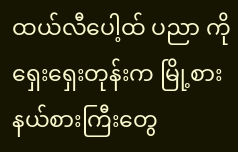ထယ်လီပေါ့ထ် ပညာ ကို ရှေးရှေးတုန်းက မြို့စား နယ်စားကြီးတွေ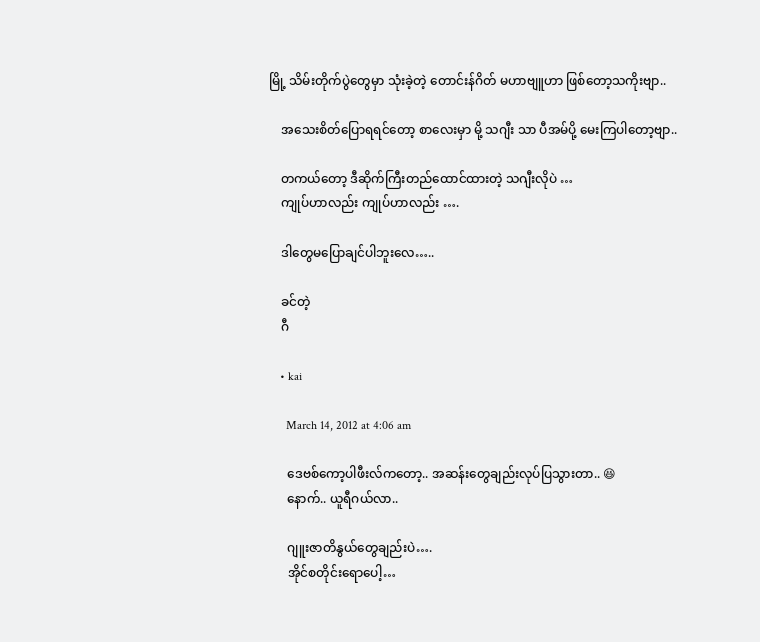မြို့ သိမ်းတိုက်ပွဲတွေမှာ သုံးခဲ့တဲ့ တောင်းန်ဂိတ် မဟာဗျူဟာ ဖြစ်တော့သကိုးဗျာ..

    အသေးစိတ်ပြောရရင်တော့ စာလေးမှာ မို့ သဂျီး သာ ပီအမ်ပို့ မေးကြပါတော့ဗျာ..

    တကယ်တော့ ဒီဆိုက်ကြီးတည်ထောင်ထားတဲ့ သဂျီးလိုပဲ …
    ကျုပ်ဟာလည်း ကျုပ်ဟာလည်း ….

    ဒါတွေမပြောချင်ပါဘူးလေ…..

    ခင်တဲ့
    ဂီ

    • kai

      March 14, 2012 at 4:06 am

      ဒေဗစ်ကော့ပါဖီးလ်ကတော့.. အဆန်းတွေချည်းလုပ်ပြသွားတာ.. 😆
      နောက်.. ယူရီဂယ်လာ..

      ဂျူးဇာတိနွယ်တွေချည်းပဲ….
      အိုင်စတိုင်းရောပေါ့…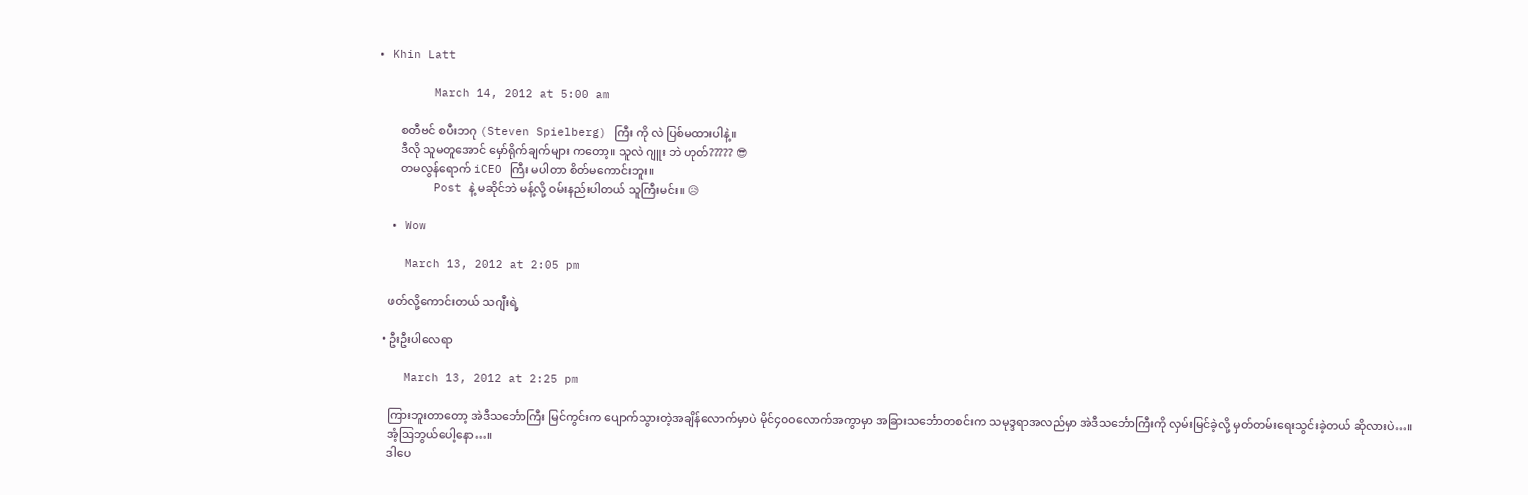• Khin Latt

        March 14, 2012 at 5:00 am

        စတီဗင် စပီးဘဂု (Steven Spielberg) ကြီး ကို လဲ ပြစ်မထားပါနဲ့။
        ဒီလို သူမတူအောင် မှော်ရိုက်ချက်များ ကတော့။ သူလဲ ဂျူး ဘဲ ဟုတ်????? 😎
        တမလွန်ရောက် iCEO ကြီး မပါတာ စိတ်မကောင်းဘူး။
        Post နဲ့ မဆိုင်ဘဲ မန့်လို့ ဝမ်းနည်းပါတယ် သူကြီးမင်း။ 😥

  • Wow

    March 13, 2012 at 2:05 pm

    ဖတ်လို့ကောင်းတယ် သဂျီးရဲ့

  • ဦးဦးပါလေရာ

    March 13, 2012 at 2:25 pm

    ကြားဘူးတာတော့ အဲဒီသင်္ဘောကြီး မြင်ကွင်းက ပျောက်သွားတဲ့အချိန်လောက်မှာပဲ မိုင်၄၀ဝလောက်အကွာမှာ အခြားသင်္ဘောတစင်းက သမုဒ္ဒရာအလည်မှာ အဲဒီသင်္ဘောကြီးကို လှမ်းမြင်ခဲ့လို့ မှတ်တမ်းရေးသွင်းခဲ့တယ် ဆိုလားပဲ…။
    အံ့ဩဘွယ်ပေါ့နော…။
    ဒါပေ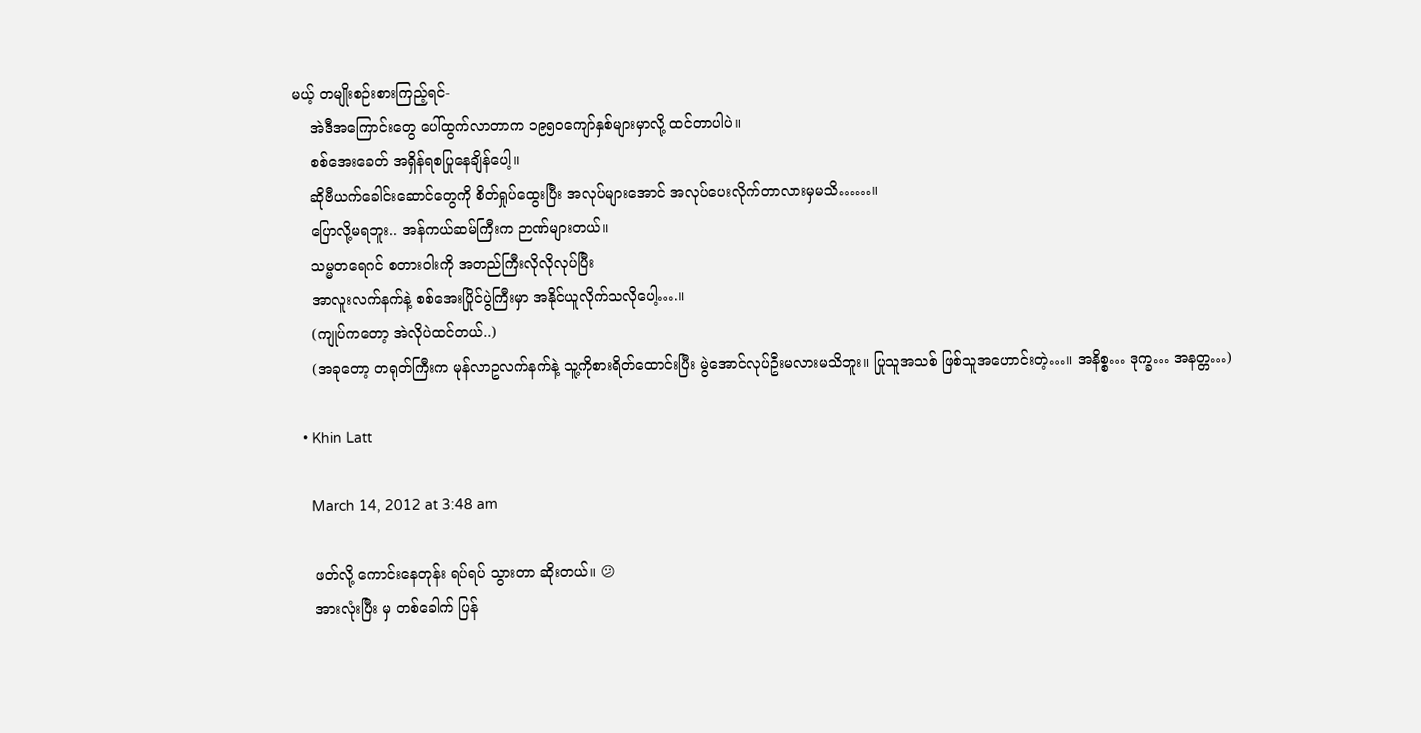မယ့် တမျိုးစဉ်းစားကြည့်ရင်-
    အဲဒီအကြောင်းတွေ ပေါ်ထွက်လာတာက ၁၉၅ဝကျော်နှစ်များမှာလို့ ထင်တာပါပဲ။
    စစ်အေးခေတ် အရှိန်ရစပြုနေချိန်ပေါ့။
    ဆိုဗီယက်ခေါင်းဆောင်တွေကို စိတ်ရှုပ်ထွေးပြီး အလုပ်များအောင် အလုပ်ပေးလိုက်တာလားမှမသိ……။
    ပြောလို့မရဘူး.. အန်ကယ်ဆမ်ကြီးက ဉာဏ်များတယ်။
    သမ္မတရေဂင် စတားဝါးကို အတည်ကြီးလိုလိုလုပ်ပြီး
    အာလူးလက်နက်နဲ့ စစ်အေးပြိုင်ပွဲကြီးမှာ အနိုင်ယူလိုက်သလိုပေါ့….။
    (ကျုပ်ကတော့ အဲလိုပဲထင်တယ်..)
    (အခုတော့ တရုတ်ကြီးက မုန်လာဥလက်နက်နဲ့ သူ့ကိုစားရိတ်ထောင်းပြီး မွဲအောင်လုပ်ဦးမလားမသိဘူး။ ပြုသူအသစ် ဖြစ်သူအဟောင်းတဲ့…။ အနိစ္စ… ဒုက္ခ… အနတ္တ…)

  • Khin Latt

    March 14, 2012 at 3:48 am

    ဖတ်လို့ ကောင်းနေတုန်း ရပ်ရပ် သွားတာ ဆိုးတယ်။ 😕
    အားလုံးပြီး မှ တစ်ခေါက် ပြန်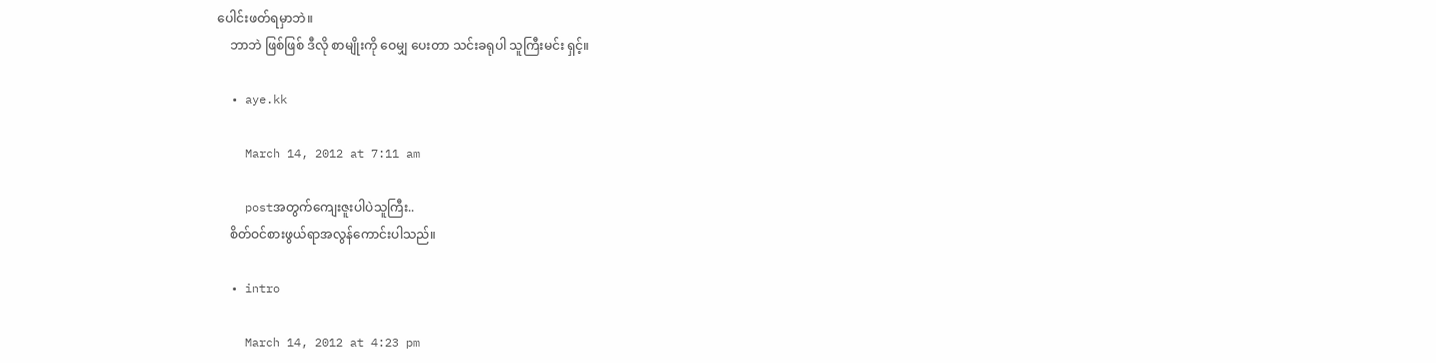ပေါင်းဖတ်ရမှာဘဲ။
    ဘာဘဲ ဖြစ်ဖြစ် ဒီလို စာမျိုးကို ဝေမျှ ပေးတာ သင်းခရုပါ သူကြီးမင်း ရှင့်။

  • aye.kk

    March 14, 2012 at 7:11 am

    postအတွက်ကျေးဇူးပါပဲသူကြီး..
    စိတ်ဝင်စားဖွယ်ရာအလွန်ကောင်းပါသည်။

  • intro

    March 14, 2012 at 4:23 pm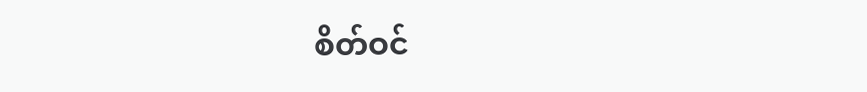စိတ်ဝင်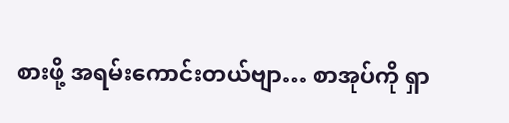စားဖို့ အရမ်းကောင်းတယ်ဗျာ… စာအုပ်ကို ရှာ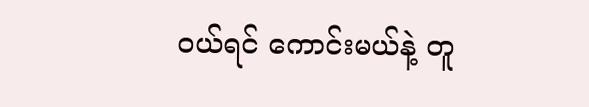ဝယ်ရင် ကောင်းမယ်နဲ့ တူ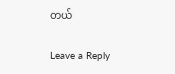တယ်

Leave a Reply